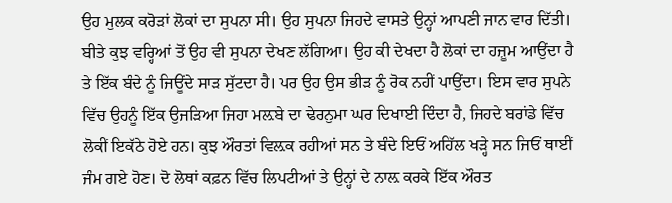ਉਹ ਮੁਲਕ ਕਰੋੜਾਂ ਲੋਕਾਂ ਦਾ ਸੁਪਨਾ ਸੀ। ਉਹ ਸੁਪਨਾ ਜਿਹਦੇ ਵਾਸਤੇ ਉਨ੍ਹਾਂ ਆਪਣੀ ਜਾਨ ਵਾਰ ਦਿੱਤੀ। ਬੀਤੇ ਕੁਝ ਵਰ੍ਹਿਆਂ ਤੋਂ ਉਹ ਵੀ ਸੁਪਨਾ ਦੇਖਣ ਲੱਗਿਆ। ਉਹ ਕੀ ਦੇਖਦਾ ਹੈ ਲੋਕਾਂ ਦਾ ਹਜ਼ੂਮ ਆਉਂਦਾ ਹੈ ਤੇ ਇੱਕ ਬੰਦੇ ਨੂੰ ਜਿਊਂਦੇ ਸਾੜ ਸੁੱਟਦਾ ਹੈ। ਪਰ ਉਹ ਉਸ ਭੀੜ ਨੂੰ ਰੋਕ ਨਹੀਂ ਪਾਉਂਦਾ। ਇਸ ਵਾਰ ਸੁਪਨੇ ਵਿੱਚ ਉਹਨੂੰ ਇੱਕ ਉਜੜਿਆ ਜਿਹਾ ਮਲ਼ਬੇ ਦਾ ਢੇਰਨੁਮਾ ਘਰ ਦਿਖਾਈ ਦਿੰਦਾ ਹੈ, ਜਿਹਦੇ ਬਰਾਂਡੇ ਵਿੱਚ ਲੋਕੀਂ ਇਕੱਠੇ ਹੋਏ ਹਨ। ਕੁਝ ਔਰਤਾਂ ਵਿਲ਼ਕ ਰਹੀਆਂ ਸਨ ਤੇ ਬੰਦੇ ਇਓਂ ਅਹਿੱਲ ਖੜ੍ਹੇ ਸਨ ਜਿਓਂ ਥਾਈਂ ਜੰਮ ਗਏ ਹੋਣ। ਦੋ ਲੋਥਾਂ ਕਫ਼ਨ ਵਿੱਚ ਲਿਪਟੀਆਂ ਤੇ ਉਨ੍ਹਾਂ ਦੇ ਨਾਲ਼ ਕਰਕੇ ਇੱਕ ਔਰਤ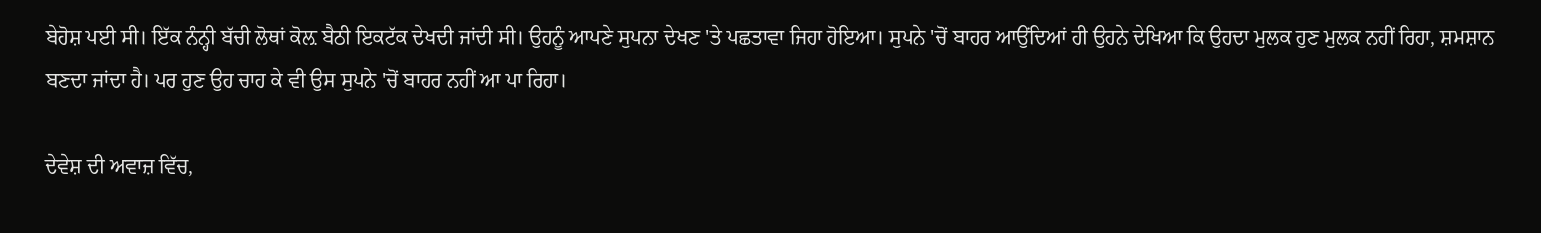ਬੇਹੋਸ਼ ਪਈ ਸੀ। ਇੱਕ ਨੰਨ੍ਹੀ ਬੱਚੀ ਲੋਥਾਂ ਕੋਲ਼ ਬੈਠੀ ਇਕਟੱਕ ਦੇਖਦੀ ਜਾਂਦੀ ਸੀ। ਉਹਨੂੰ ਆਪਣੇ ਸੁਪਨਾ ਦੇਖਣ 'ਤੇ ਪਛਤਾਵਾ ਜਿਹਾ ਹੋਇਆ। ਸੁਪਨੇ 'ਚੋਂ ਬਾਹਰ ਆਉਂਦਿਆਂ ਹੀ ਉਹਨੇ ਦੇਖਿਆ ਕਿ ਉਹਦਾ ਮੁਲਕ ਹੁਣ ਮੁਲਕ ਨਹੀਂ ਰਿਹਾ, ਸ਼ਮਸ਼ਾਨ ਬਣਦਾ ਜਾਂਦਾ ਹੈ। ਪਰ ਹੁਣ ਉਹ ਚਾਹ ਕੇ ਵੀ ਉਸ ਸੁਪਨੇ 'ਚੋਂ ਬਾਹਰ ਨਹੀਂ ਆ ਪਾ ਰਿਹਾ।

ਦੇਵੇਸ਼ ਦੀ ਅਵਾਜ਼ ਵਿੱਚ,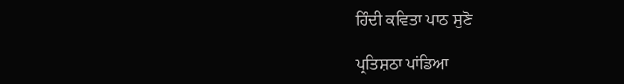ਹਿੰਦੀ ਕਵਿਤਾ ਪਾਠ ਸੁਣੋ

ਪ੍ਰਤਿਸ਼ਠਾ ਪਾਂਡਿਆ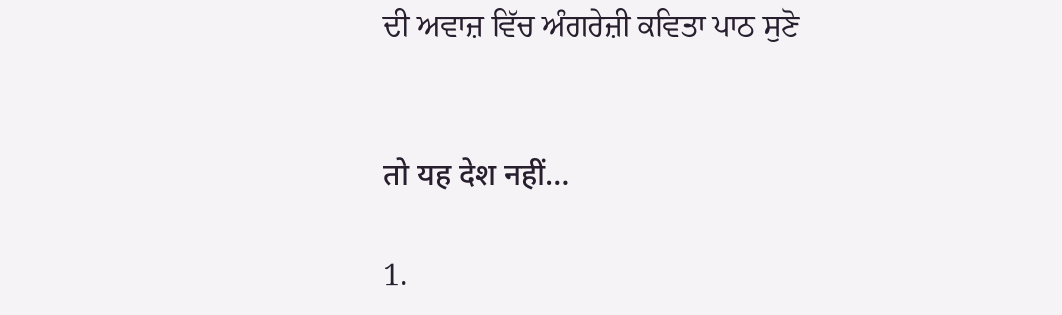ਦੀ ਅਵਾਜ਼ ਵਿੱਚ ਅੰਗਰੇਜ਼ੀ ਕਵਿਤਾ ਪਾਠ ਸੁਣੋ


तो यह देश नहीं…

1.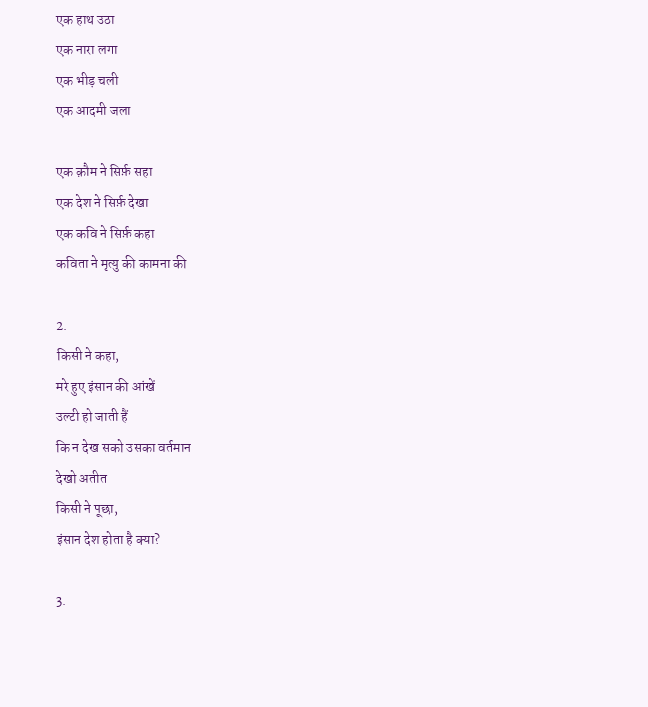एक हाथ उठा
एक नारा लगा
एक भीड़ चली
एक आदमी जला

एक क़ौम ने सिर्फ़ सहा
एक देश ने सिर्फ़ देखा
एक कवि ने सिर्फ़ कहा
कविता ने मृत्यु की कामना की

2.
किसी ने कहा,
मरे हुए इंसान की आंखें
उल्टी हो जाती हैं
कि न देख सको उसका वर्तमान
देखो अतीत
किसी ने पूछा,
इंसान देश होता है क्या?

3.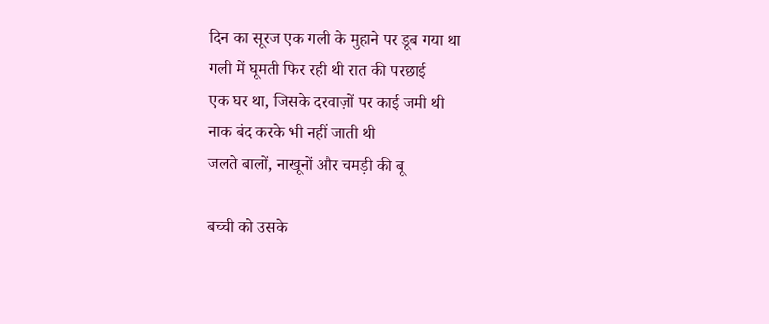दिन का सूरज एक गली के मुहाने पर डूब गया था
गली में घूमती फिर रही थी रात की परछाई
एक घर था, जिसके दरवाज़ों पर काई जमी थी
नाक बंद करके भी नहीं जाती थी
जलते बालों, नाखूनों और चमड़ी की बू

बच्ची को उसके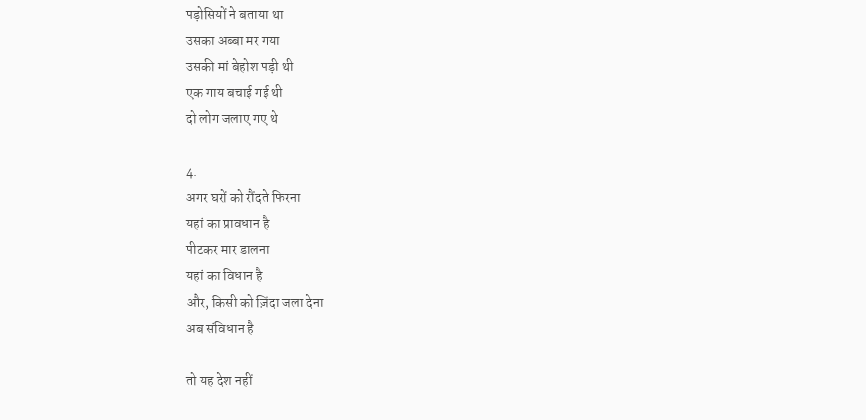पड़ोसियों ने बताया था
उसका अब्बा मर गया
उसकी मां बेहोश पड़ी थी
एक गाय बचाई गई थी
दो लोग जलाए गए थे

4.
अगर घरों को रौंदते फिरना
यहां का प्रावधान है
पीटकर मार डालना
यहां का विधान है
और, किसी को ज़िंदा जला देना
अब संविधान है

तो यह देश नहीं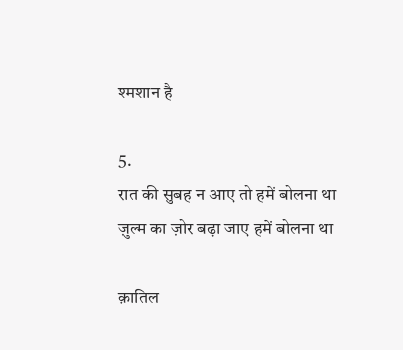श्मशान है

5.
रात की सुबह न आए तो हमें बोलना था
ज़ुल्म का ज़ोर बढ़ा जाए हमें बोलना था

क़ातिल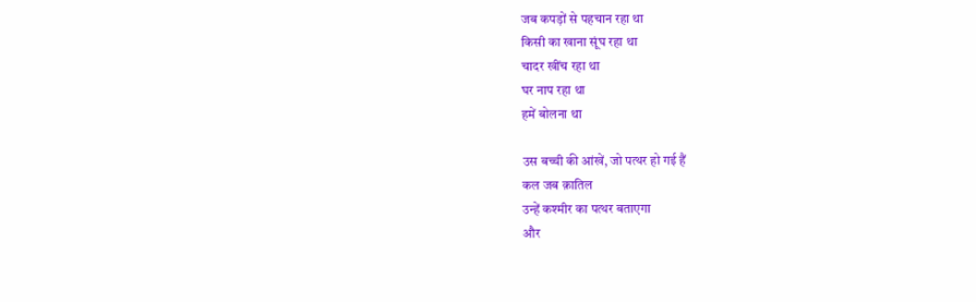जब कपड़ों से पहचान रहा था
किसी का खाना सूंघ रहा था
चादर खींच रहा था
घर नाप रहा था
हमें बोलना था

उस बच्ची की आंखें, जो पत्थर हो गई हैं
कल जब क़ातिल
उन्हें कश्मीर का पत्थर बताएगा
और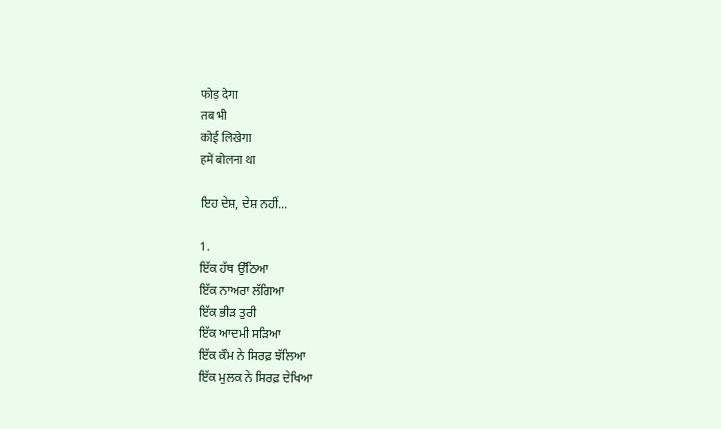फोड़ देगा
तब भी
कोई लिखेगा
हमें बोलना था

ਇਹ ਦੇਸ਼, ਦੇਸ਼ ਨਹੀਂ...

1.
ਇੱਕ ਹੱਥ ਉੱਠਿਆ
ਇੱਕ ਨਾਅਰਾ ਲੱਗਿਆ
ਇੱਕ ਭੀੜ ਤੁਰੀ
ਇੱਕ ਆਦਮੀ ਸੜਿਆ
ਇੱਕ ਕੌਮ ਨੇ ਸਿਰਫ਼ ਝੱਲਿਆ
ਇੱਕ ਮੁਲਕ ਨੇ ਸਿਰਫ਼ ਦੇਖਿਆ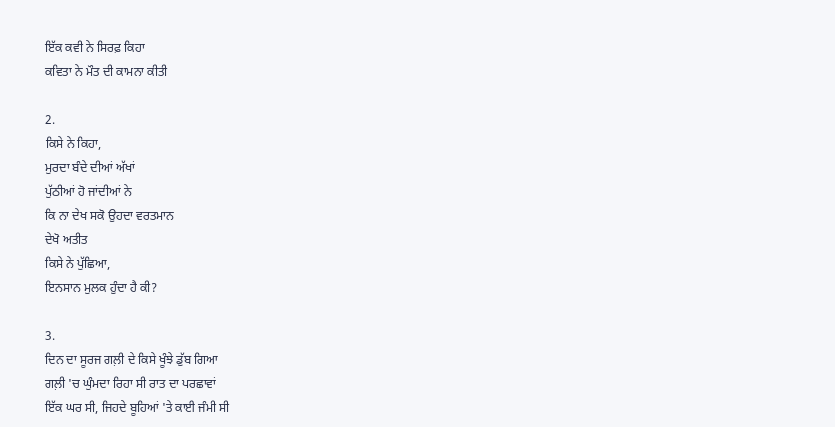ਇੱਕ ਕਵੀ ਨੇ ਸਿਰਫ਼ ਕਿਹਾ
ਕਵਿਤਾ ਨੇ ਮੌਤ ਦੀ ਕਾਮਨਾ ਕੀਤੀ

2.
ਕਿਸੇ ਨੇ ਕਿਹਾ,
ਮੁਰਦਾ ਬੰਦੇ ਦੀਆਂ ਅੱਖਾਂ
ਪੁੱਠੀਆਂ ਹੋ ਜਾਂਦੀਆਂ ਨੇ
ਕਿ ਨਾ ਦੇਖ ਸਕੋ ਉਹਦਾ ਵਰਤਮਾਨ
ਦੇਖੋ ਅਤੀਤ
ਕਿਸੇ ਨੇ ਪੁੱਛਿਆ,
ਇਨਸਾਨ ਮੁਲਕ ਹੁੰਦਾ ਹੈ ਕੀ?

3.
ਦਿਨ ਦਾ ਸੂਰਜ ਗਲ਼ੀ ਦੇ ਕਿਸੇ ਖੂੰਝੇ ਡੁੱਬ ਗਿਆ
ਗਲ਼ੀ 'ਚ ਘੁੰਮਦਾ ਰਿਹਾ ਸੀ ਰਾਤ ਦਾ ਪਰਛਾਵਾਂ
ਇੱਕ ਘਰ ਸੀ, ਜਿਹਦੇ ਬੂਹਿਆਂ 'ਤੇ ਕਾਈ ਜੰਮੀ ਸੀ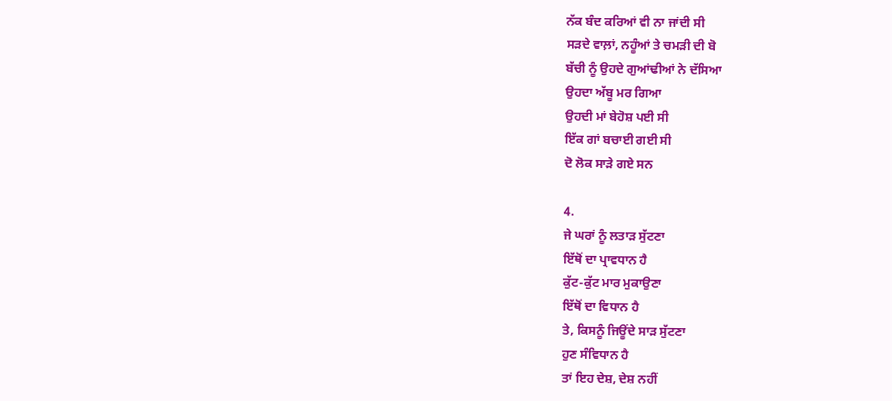ਨੱਕ ਬੰਦ ਕਰਿਆਂ ਵੀ ਨਾ ਜਾਂਦੀ ਸੀ
ਸੜਦੇ ਵਾਲ਼ਾਂ, ਨਹੂੰਆਂ ਤੇ ਚਮੜੀ ਦੀ ਬੋ
ਬੱਚੀ ਨੂੰ ਉਹਦੇ ਗੁਆਂਢੀਆਂ ਨੇ ਦੱਸਿਆ
ਉਹਦਾ ਅੱਬੂ ਮਰ ਗਿਆ
ਉਹਦੀ ਮਾਂ ਬੇਹੋਸ਼ ਪਈ ਸੀ
ਇੱਕ ਗਾਂ ਬਚਾਈ ਗਈ ਸੀ
ਦੋ ਲੋਕ ਸਾੜੇ ਗਏ ਸਨ

4.
ਜੇ ਘਰਾਂ ਨੂੰ ਲਤਾੜ ਸੁੱਟਣਾ
ਇੱਥੋਂ ਦਾ ਪ੍ਰਾਵਧਾਨ ਹੈ
ਕੁੱਟ-ਕੁੱਟ ਮਾਰ ਮੁਕਾਉਣਾ
ਇੱਥੋਂ ਦਾ ਵਿਧਾਨ ਹੈ
ਤੇ, ਕਿਸਨੂੰ ਜਿਊਂਦੇ ਸਾੜ ਸੁੱਟਣਾ
ਹੁਣ ਸੰਵਿਧਾਨ ਹੈ
ਤਾਂ ਇਹ ਦੇਸ਼, ਦੇਸ਼ ਨਹੀਂ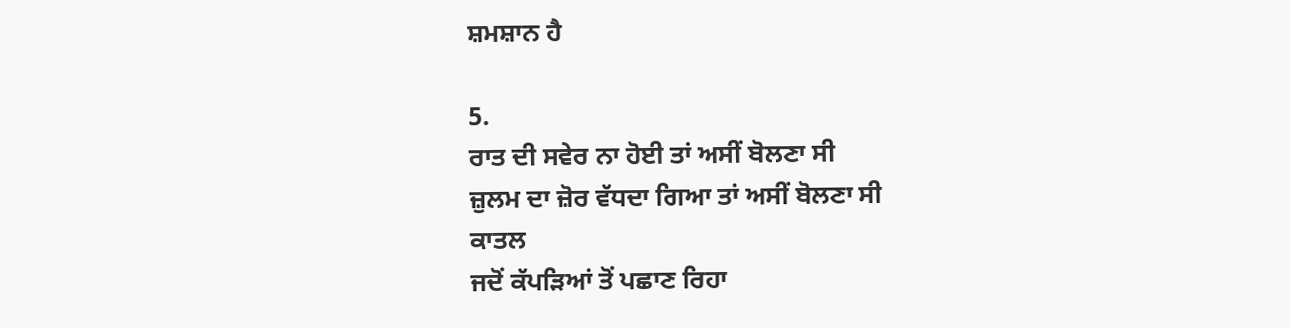ਸ਼ਮਸ਼ਾਨ ਹੈ

5.
ਰਾਤ ਦੀ ਸਵੇਰ ਨਾ ਹੋਈ ਤਾਂ ਅਸੀਂ ਬੋਲਣਾ ਸੀ
ਜ਼ੁਲਮ ਦਾ ਜ਼ੋਰ ਵੱਧਦਾ ਗਿਆ ਤਾਂ ਅਸੀਂ ਬੋਲਣਾ ਸੀ
ਕਾਤਲ
ਜਦੋਂ ਕੱਪੜਿਆਂ ਤੋਂ ਪਛਾਣ ਰਿਹਾ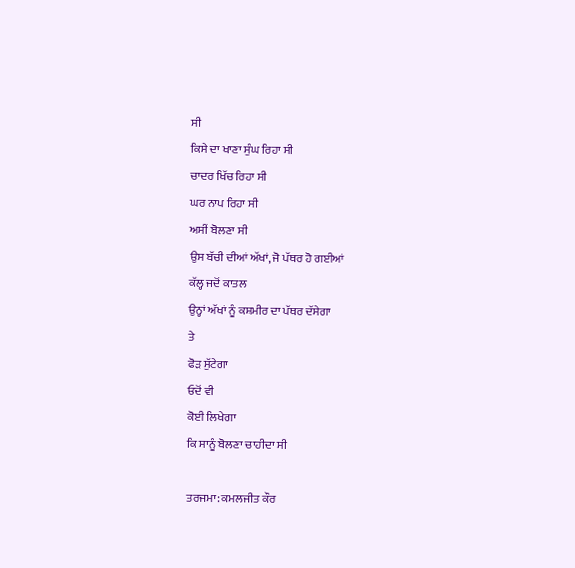ਸੀ
ਕਿਸੇ ਦਾ ਖਾਣਾ ਸੁੰਘ ਰਿਹਾ ਸੀ
ਚਾਦਰ ਖਿੱਚ ਰਿਹਾ ਸੀ
ਘਰ ਨਾਪ ਰਿਹਾ ਸੀ
ਅਸੀਂ ਬੋਲਣਾ ਸੀ
ਉਸ ਬੱਚੀ ਦੀਆਂ ਅੱਖਾਂ, ਜੋ ਪੱਥਰ ਹੋ ਗਈਆਂ
ਕੱਲ੍ਹ ਜਦੋਂ ਕਾਤਲ
ਉਨ੍ਹਾਂ ਅੱਖਾਂ ਨੂੰ ਕਸ਼ਮੀਰ ਦਾ ਪੱਥਰ ਦੱਸੇਗਾ
ਤੇ
ਫੋੜ ਸੁੱਟੇਗਾ
ਓਦੋਂ ਵੀ
ਕੋਈ ਲਿਖੇਗਾ
ਕਿ ਸਾਨੂੰ ਬੋਲਣਾ ਚਾਹੀਦਾ ਸੀ

ਤਰਜਮਾ: ਕਮਲਜੀਤ ਕੌਰ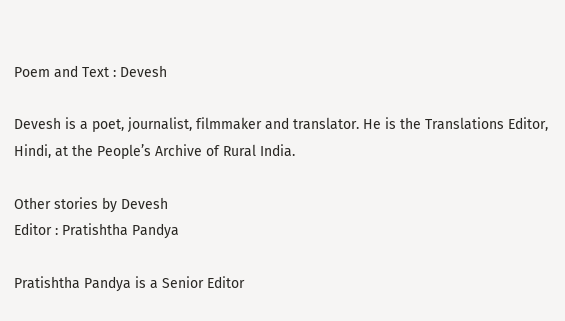Poem and Text : Devesh

Devesh is a poet, journalist, filmmaker and translator. He is the Translations Editor, Hindi, at the People’s Archive of Rural India.

Other stories by Devesh
Editor : Pratishtha Pandya

Pratishtha Pandya is a Senior Editor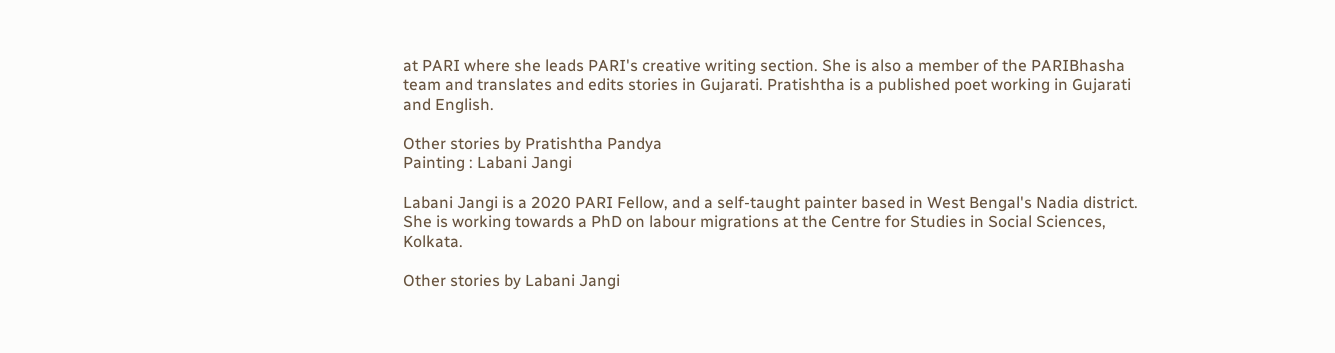at PARI where she leads PARI's creative writing section. She is also a member of the PARIBhasha team and translates and edits stories in Gujarati. Pratishtha is a published poet working in Gujarati and English.

Other stories by Pratishtha Pandya
Painting : Labani Jangi

Labani Jangi is a 2020 PARI Fellow, and a self-taught painter based in West Bengal's Nadia district. She is working towards a PhD on labour migrations at the Centre for Studies in Social Sciences, Kolkata.

Other stories by Labani Jangi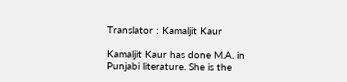Translator : Kamaljit Kaur

Kamaljit Kaur has done M.A. in Punjabi literature. She is the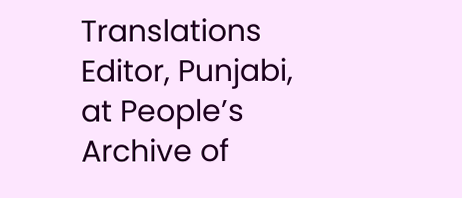Translations Editor, Punjabi, at People’s Archive of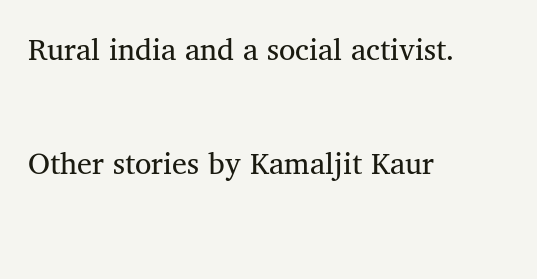Rural india and a social activist.

Other stories by Kamaljit Kaur